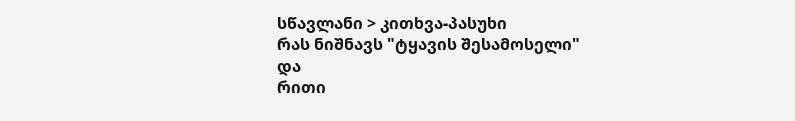სწავლანი > კითხვა-პასუხი
რას ნიშნავს "ტყავის შესამოსელი"
და
რითი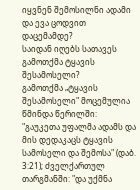იყვნენ შემოსილნი ადამი და ევა ცოდვით დაცემამდე?
საიდან იღებს სათავეს გამოთქმა ტყავის შესამოსელი?
გამოთქმა „ტყავის შესამოსელი" მოცემულია წმინდა წერილში: "გაუკეთა უფალმა ადამს და მის დედაკაცს ტყავის სამოსელი და შემოსა" (დაბ. 3:21); ძველქართულ თარგმანში: "და უქმნა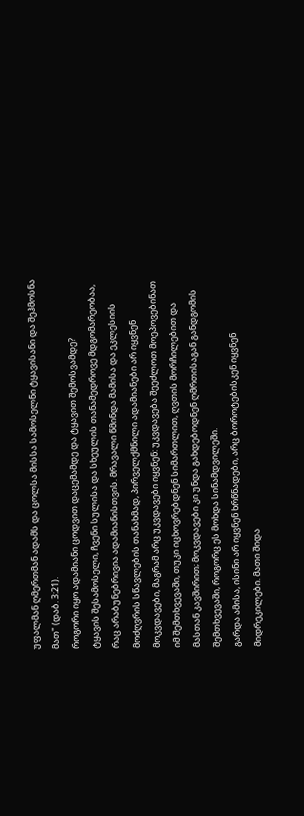უფალმან ღმერთმან ადამს და ცოლსა მისსა სამოსელნი ტყავისანი და შეჰმოსნა მათ" (დაბ. 3:21).
როგორი იყო ადამიანი ცოდვით დაცემამდე და ტყავით შემოსვამდე?
ტყავის შესამოსელი, ჩვენი სულისა და სხეულის თანამედროვე მდგომარეობაა, რაც არაბუნებრივია ადამიანისთვის. მრავალი წმინდა მამისა და ეკლესიის მოძღვრის სწავლების თანახმად, პირველქმნილი ადამიანები არ იყვნენ მოკვდავები, მაგრამ არც უკვდავები იყვნენ: უკვდავება შეეძლოთ მოეპოვებინათ იმ შემთხვევაში, თუკი იცხოვრებდნენ სიმართლით, ღვთის მორჩილებით და მასთან კავშირით; მოკვდავები კი უნდა გახდებოდნენ ღმრთისაგან განდგომის შემთხვევაში, როგორც ეს მოხდა სინამდვილეში.
გარდა ამისა, ისინი არ იყვნენ ხრწნადები, არც ბოროტებისკენ იყვნენ მიდრეკილები. მათი შიდა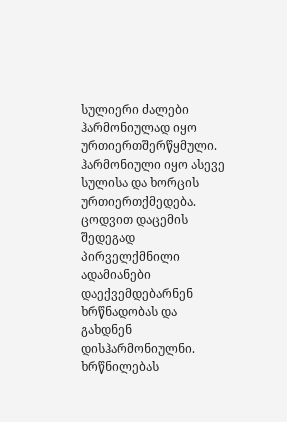სულიერი ძალები ჰარმონიულად იყო ურთიერთშერწყმული. ჰარმონიული იყო ასევე სულისა და ხორცის ურთიერთქმედება. ცოდვით დაცემის შედეგად პირველქმნილი ადამიანები დაექვემდებარნენ ხრწნადობას და გახდნენ დისჰარმონიულნი. ხრწნილებას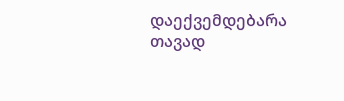დაექვემდებარა თავად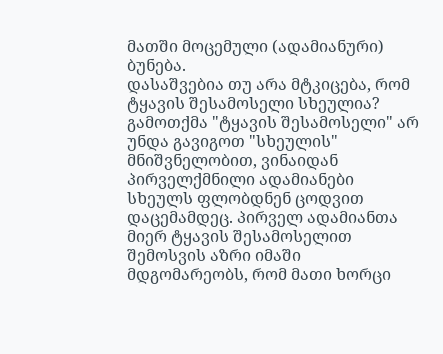მათში მოცემული (ადამიანური) ბუნება.
დასაშვებია თუ არა მტკიცება, რომ ტყავის შესამოსელი სხეულია?
გამოთქმა "ტყავის შესამოსელი" არ უნდა გავიგოთ "სხეულის" მნიშვნელობით, ვინაიდან პირველქმნილი ადამიანები სხეულს ფლობდნენ ცოდვით დაცემამდეც. პირველ ადამიანთა მიერ ტყავის შესამოსელით შემოსვის აზრი იმაში მდგომარეობს, რომ მათი ხორცი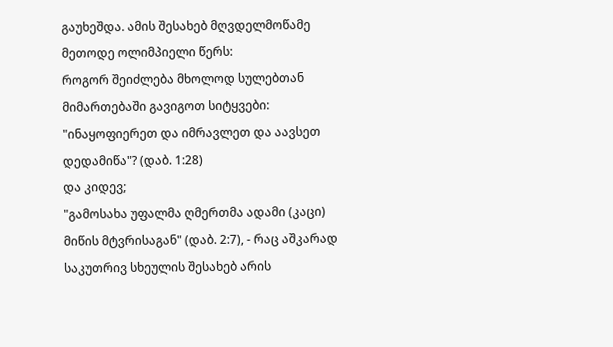გაუხეშდა. ამის შესახებ მღვდელმოწამე მეთოდე ოლიმპიელი წერს:
როგორ შეიძლება მხოლოდ სულებთან მიმართებაში გავიგოთ სიტყვები: "ინაყოფიერეთ და იმრავლეთ და აავსეთ დედამიწა"? (დაბ. 1:28)
და კიდევ;
"გამოსახა უფალმა ღმერთმა ადამი (კაცი) მიწის მტვრისაგან" (დაბ. 2:7), - რაც აშკარად საკუთრივ სხეულის შესახებ არის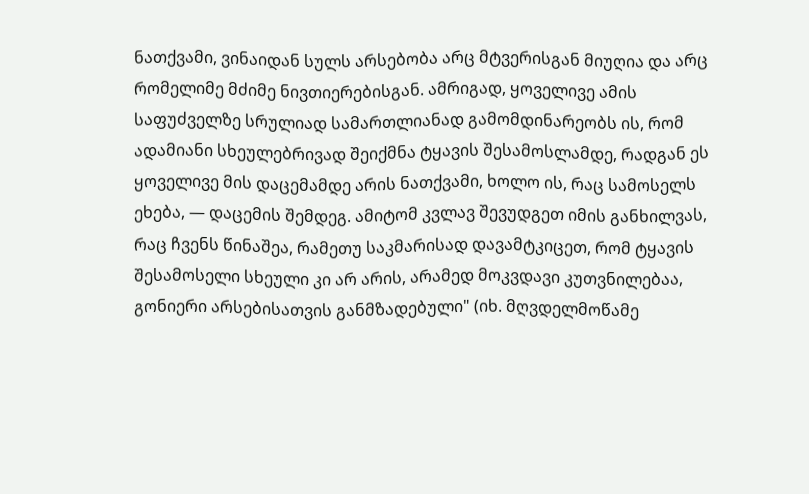ნათქვამი, ვინაიდან სულს არსებობა არც მტვერისგან მიუღია და არც რომელიმე მძიმე ნივთიერებისგან. ამრიგად, ყოველივე ამის საფუძველზე სრულიად სამართლიანად გამომდინარეობს ის, რომ ადამიანი სხეულებრივად შეიქმნა ტყავის შესამოსლამდე, რადგან ეს ყოველივე მის დაცემამდე არის ნათქვამი, ხოლო ის, რაც სამოსელს ეხება, — დაცემის შემდეგ. ამიტომ კვლავ შევუდგეთ იმის განხილვას, რაც ჩვენს წინაშეა, რამეთუ საკმარისად დავამტკიცეთ, რომ ტყავის შესამოსელი სხეული კი არ არის, არამედ მოკვდავი კუთვნილებაა, გონიერი არსებისათვის განმზადებული" (იხ. მღვდელმოწამე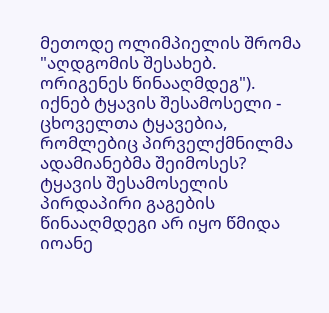მეთოდე ოლიმპიელის შრომა "აღდგომის შესახებ. ორიგენეს წინააღმდეგ").
იქნებ ტყავის შესამოსელი - ცხოველთა ტყავებია, რომლებიც პირველქმნილმა ადამიანებმა შეიმოსეს?
ტყავის შესამოსელის პირდაპირი გაგების წინააღმდეგი არ იყო წმიდა იოანე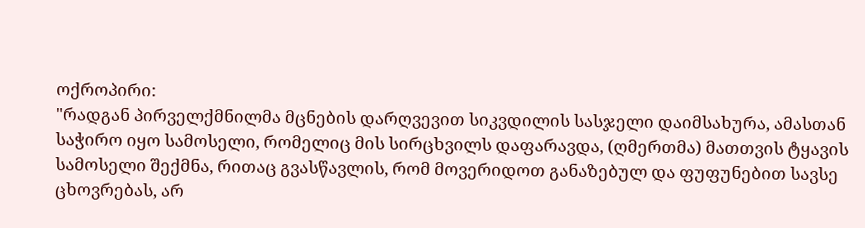ოქროპირი:
"რადგან პირველქმნილმა მცნების დარღვევით სიკვდილის სასჯელი დაიმსახურა, ამასთან საჭირო იყო სამოსელი, რომელიც მის სირცხვილს დაფარავდა, (ღმერთმა) მათთვის ტყავის სამოსელი შექმნა, რითაც გვასწავლის, რომ მოვერიდოთ განაზებულ და ფუფუნებით სავსე ცხოვრებას, არ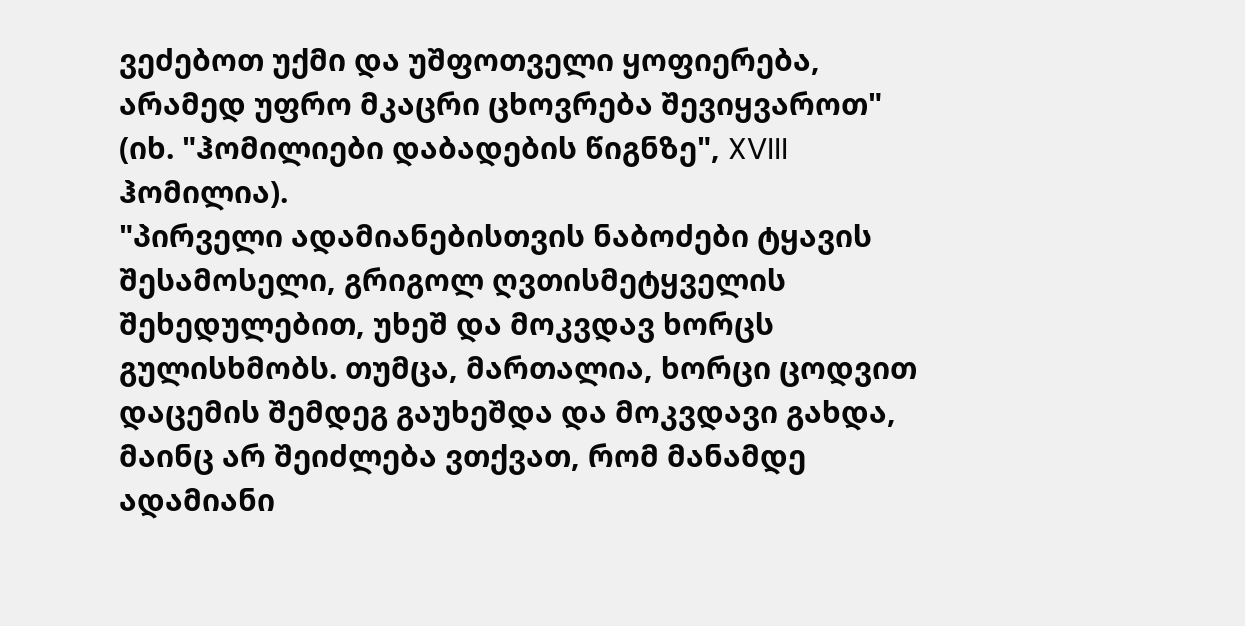ვეძებოთ უქმი და უშფოთველი ყოფიერება, არამედ უფრო მკაცრი ცხოვრება შევიყვაროთ" (იხ. "ჰომილიები დაბადების წიგნზე", XVIII ჰომილია).
"პირველი ადამიანებისთვის ნაბოძები ტყავის შესამოსელი, გრიგოლ ღვთისმეტყველის შეხედულებით, უხეშ და მოკვდავ ხორცს გულისხმობს. თუმცა, მართალია, ხორცი ცოდვით დაცემის შემდეგ გაუხეშდა და მოკვდავი გახდა, მაინც არ შეიძლება ვთქვათ, რომ მანამდე ადამიანი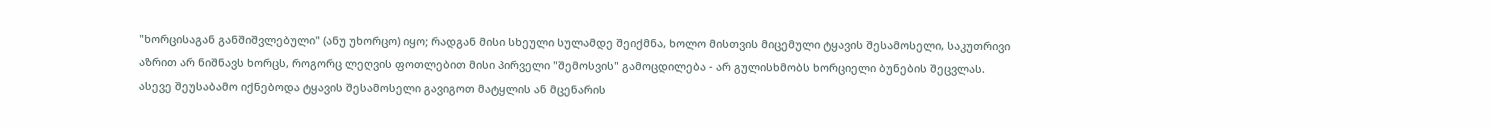"ხორცისაგან განშიშვლებული" (ანუ უხორცო) იყო; რადგან მისი სხეული სულამდე შეიქმნა, ხოლო მისთვის მიცემული ტყავის შესამოსელი, საკუთრივი აზრით არ ნიშნავს ხორცს, როგორც ლეღვის ფოთლებით მისი პირველი "შემოსვის" გამოცდილება - არ გულისხმობს ხორციელი ბუნების შეცვლას. ასევე შეუსაბამო იქნებოდა ტყავის შესამოსელი გავიგოთ მატყლის ან მცენარის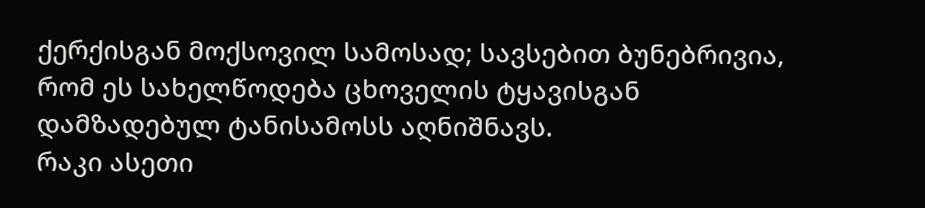ქერქისგან მოქსოვილ სამოსად; სავსებით ბუნებრივია, რომ ეს სახელწოდება ცხოველის ტყავისგან დამზადებულ ტანისამოსს აღნიშნავს.
რაკი ასეთი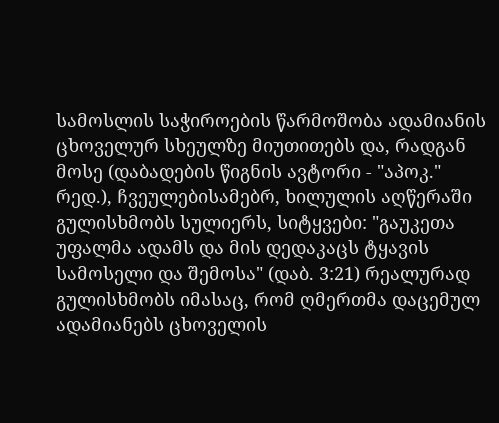სამოსლის საჭიროების წარმოშობა ადამიანის ცხოველურ სხეულზე მიუთითებს და, რადგან მოსე (დაბადების წიგნის ავტორი - "აპოკ." რედ.), ჩვეულებისამებრ, ხილულის აღწერაში გულისხმობს სულიერს, სიტყვები: "გაუკეთა უფალმა ადამს და მის დედაკაცს ტყავის სამოსელი და შემოსა" (დაბ. 3:21) რეალურად გულისხმობს იმასაც, რომ ღმერთმა დაცემულ ადამიანებს ცხოველის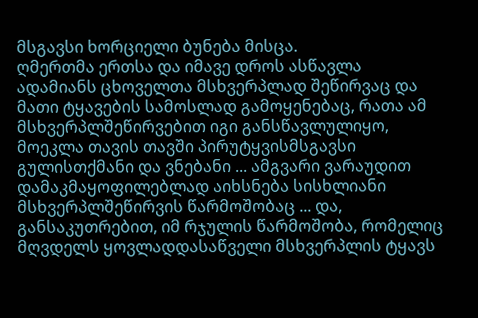მსგავსი ხორციელი ბუნება მისცა.
ღმერთმა ერთსა და იმავე დროს ასწავლა ადამიანს ცხოველთა მსხვერპლად შეწირვაც და მათი ტყავების სამოსლად გამოყენებაც, რათა ამ მსხვერპლშეწირვებით იგი განსწავლულიყო, მოეკლა თავის თავში პირუტყვისმსგავსი გულისთქმანი და ვნებანი ... ამგვარი ვარაუდით დამაკმაყოფილებლად აიხსნება სისხლიანი მსხვერპლშეწირვის წარმოშობაც ... და, განსაკუთრებით, იმ რჯულის წარმოშობა, რომელიც მღვდელს ყოვლადდასაწველი მსხვერპლის ტყავს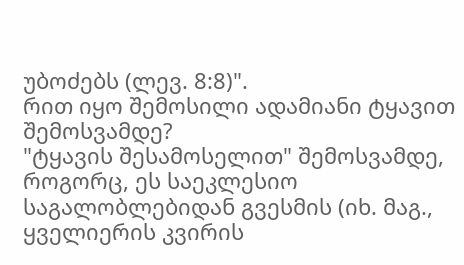უბოძებს (ლევ. 8:8)".
რით იყო შემოსილი ადამიანი ტყავით შემოსვამდე?
"ტყავის შესამოსელით" შემოსვამდე, როგორც, ეს საეკლესიო საგალობლებიდან გვესმის (იხ. მაგ., ყველიერის კვირის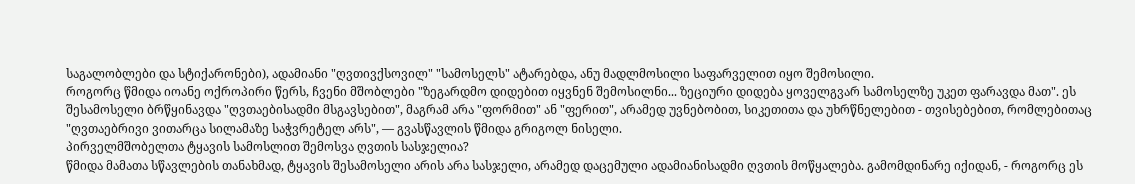საგალობლები და სტიქარონები), ადამიანი "ღვთივქსოვილ" "სამოსელს" ატარებდა, ანუ მადლმოსილი საფარველით იყო შემოსილი.
როგორც წმიდა იოანე ოქროპირი წერს, ჩვენი მშობლები "ზეგარდმო დიდებით იყვნენ შემოსილნი... ზეციური დიდება ყოველგვარ სამოსელზე უკეთ ფარავდა მათ". ეს შესამოსელი ბრწყინავდა "ღვთაებისადმი მსგავსებით", მაგრამ არა "ფორმით" ან "ფერით", არამედ უვნებობით, სიკეთითა და უხრწნელებით - თვისებებით, რომლებითაც "ღვთაებრივი ვითარცა სილამაზე საჭვრეტელ არს", — გვასწავლის წმიდა გრიგოლ ნისელი.
პირველმშობელთა ტყავის სამოსლით შემოსვა ღვთის სასჯელია?
წმიდა მამათა სწავლების თანახმად, ტყავის შესამოსელი არის არა სასჯელი, არამედ დაცემული ადამიანისადმი ღვთის მოწყალება. გამომდინარე იქიდან, - როგორც ეს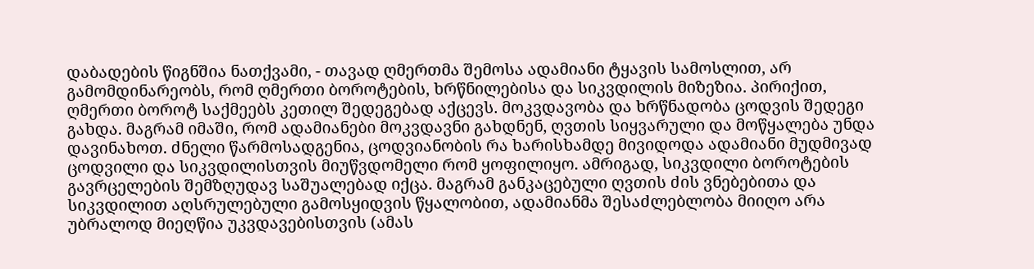დაბადების წიგნშია ნათქვამი, - თავად ღმერთმა შემოსა ადამიანი ტყავის სამოსლით, არ გამომდინარეობს, რომ ღმერთი ბოროტების, ხრწნილებისა და სიკვდილის მიზეზია. პირიქით, ღმერთი ბოროტ საქმეებს კეთილ შედეგებად აქცევს. მოკვდავობა და ხრწნადობა ცოდვის შედეგი გახდა. მაგრამ იმაში, რომ ადამიანები მოკვდავნი გახდნენ, ღვთის სიყვარული და მოწყალება უნდა დავინახოთ. ძნელი წარმოსადგენია, ცოდვიანობის რა ხარისხამდე მივიდოდა ადამიანი მუდმივად ცოდვილი და სიკვდილისთვის მიუწვდომელი რომ ყოფილიყო. ამრიგად, სიკვდილი ბოროტების გავრცელების შემზღუდავ საშუალებად იქცა. მაგრამ განკაცებული ღვთის ძის ვნებებითა და სიკვდილით აღსრულებული გამოსყიდვის წყალობით, ადამიანმა შესაძლებლობა მიიღო არა უბრალოდ მიეღწია უკვდავებისთვის (ამას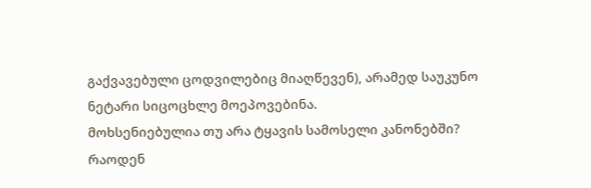გაქვავებული ცოდვილებიც მიაღწევენ), არამედ საუკუნო ნეტარი სიცოცხლე მოეპოვებინა.
მოხსენიებულია თუ არა ტყავის სამოსელი კანონებში?
რაოდენ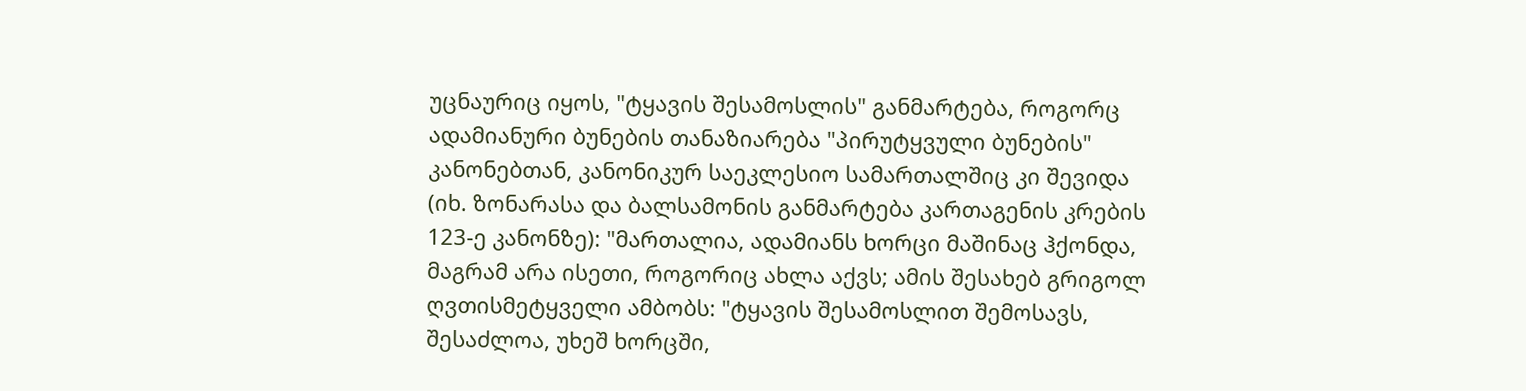უცნაურიც იყოს, "ტყავის შესამოსლის" განმარტება, როგორც ადამიანური ბუნების თანაზიარება "პირუტყვული ბუნების" კანონებთან, კანონიკურ საეკლესიო სამართალშიც კი შევიდა (იხ. ზონარასა და ბალსამონის განმარტება კართაგენის კრების 123-ე კანონზე): "მართალია, ადამიანს ხორცი მაშინაც ჰქონდა, მაგრამ არა ისეთი, როგორიც ახლა აქვს; ამის შესახებ გრიგოლ ღვთისმეტყველი ამბობს: "ტყავის შესამოსლით შემოსავს, შესაძლოა, უხეშ ხორცში,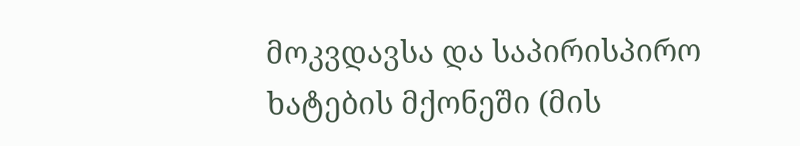მოკვდავსა და საპირისპირო ხატების მქონეში (მის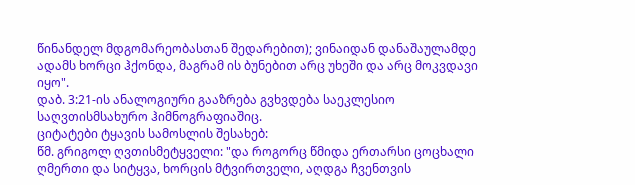წინანდელ მდგომარეობასთან შედარებით); ვინაიდან დანაშაულამდე ადამს ხორცი ჰქონდა, მაგრამ ის ბუნებით არც უხეში და არც მოკვდავი იყო".
დაბ. 3:21-ის ანალოგიური გააზრება გვხვდება საეკლესიო საღვთისმსახურო ჰიმნოგრაფიაშიც.
ციტატები ტყავის სამოსლის შესახებ:
წმ. გრიგოლ ღვთისმეტყველი: "და როგორც წმიდა ერთარსი ცოცხალი ღმერთი და სიტყვა, ხორცის მტვირთველი, აღდგა ჩვენთვის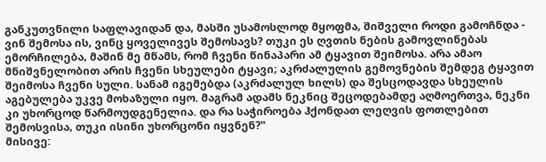განკუთვნილი საფლავიდან და, მასში უსამოსლოდ მყოფმა, შიშველი როდი გამოჩნდა - ვინ შემოსა ის, ვინც ყოველივეს შემოსავს? თუკი ეს ღვთის ნების გამოვლინებას ემორჩილება, მაშინ მე მწამს, რომ ჩვენი წინაპარი ამ ტყავით შეიმოსა. არა ამაო მნიშვნელობით არის ჩვენი სხეულები ტყავი; აკრძალულის გემოვნების შემდეგ ტყავით შეიმოსა ჩვენი სული. სანამ იგემებდა (აკრძალულ ხილს) და შესცოდავდა სხეულის აგებულება უკვე მოხაზული იყო. მაგრამ ადამს ნეკნიც შეცოდებამდე აღმოერთვა, ნეკნი კი უხორცოდ წარმოუდგენელია. და რა საჭიროება ჰქონდათ ლეღვის ფოთლებით შემოსვისა, თუკი ისინი უხორცონი იყვნენ?"
მისივე: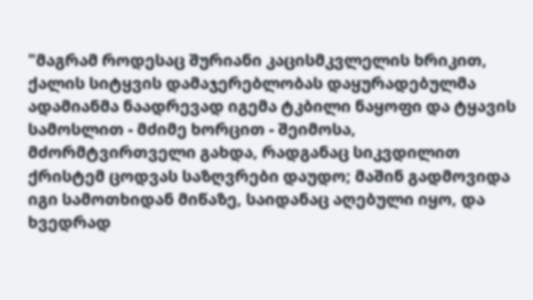"მაგრამ როდესაც შურიანი კაცისმკვლელის ხრიკით, ქალის სიტყვის დამაჯერებლობას დაყურადებულმა ადამიანმა ნაადრევად იგემა ტკბილი ნაყოფი და ტყავის სამოსლით - მძიმე ხორცით - შეიმოსა, მძორმტვირთველი გახდა, რადგანაც სიკვდილით ქრისტემ ცოდვას საზღვრები დაუდო; მაშინ გადმოვიდა იგი სამოთხიდან მიწაზე, საიდანაც აღებული იყო, და ხვედრად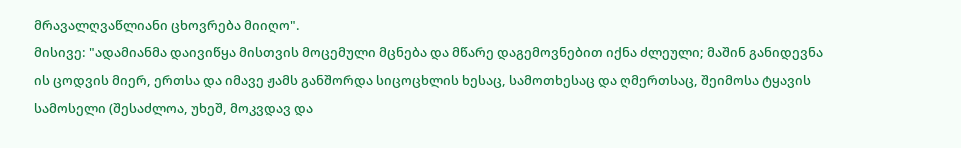მრავალღვაწლიანი ცხოვრება მიიღო".
მისივე: "ადამიანმა დაივიწყა მისთვის მოცემული მცნება და მწარე დაგემოვნებით იქნა ძლეული; მაშინ განიდევნა ის ცოდვის მიერ, ერთსა და იმავე ჟამს განშორდა სიცოცხლის ხესაც, სამოთხესაც და ღმერთსაც, შეიმოსა ტყავის სამოსელი (შესაძლოა, უხეშ, მოკვდავ და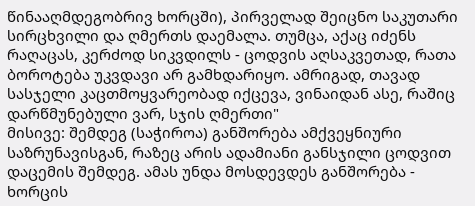წინააღმდეგობრივ ხორცში), პირველად შეიცნო საკუთარი სირცხვილი და ღმერთს დაემალა. თუმცა, აქაც იძენს რაღაცას, კერძოდ სიკვდილს - ცოდვის აღსაკვეთად, რათა ბოროტება უკვდავი არ გამხდარიყო. ამრიგად, თავად სასჯელი კაცთმოყვარეობად იქცევა, ვინაიდან ასე, რაშიც დარწმუნებული ვარ, სჯის ღმერთი"
მისივე: შემდეგ (საჭიროა) განშორება ამქვეყნიური საზრუნავისგან, რაზეც არის ადამიანი განსჯილი ცოდვით დაცემის შემდეგ. ამას უნდა მოსდევდეს განშორება - ხორცის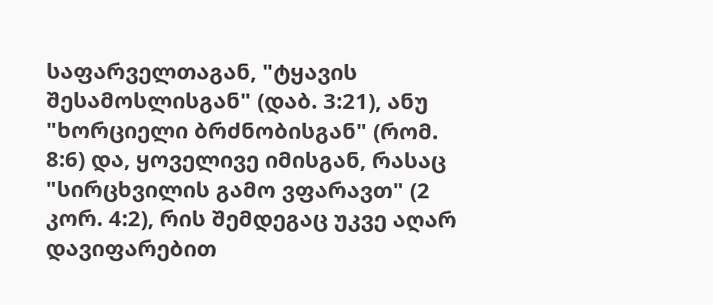საფარველთაგან, "ტყავის შესამოსლისგან" (დაბ. 3:21), ანუ "ხორციელი ბრძნობისგან" (რომ. 8:6) და, ყოველივე იმისგან, რასაც "სირცხვილის გამო ვფარავთ" (2 კორ. 4:2), რის შემდეგაც უკვე აღარ დავიფარებით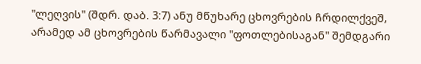"ლეღვის" (შდრ. დაბ. 3:7) ანუ მწუხარე ცხოვრების ჩრდილქვეშ, არამედ ამ ცხოვრების წარმავალი "ფოთლებისაგან" შემდგარი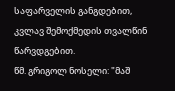საფარველის განგდებით, კვლავ შემოქმედის თვალწინ წარვდგებით.
წმ. გრიგოლ ნოსელი: "მაშ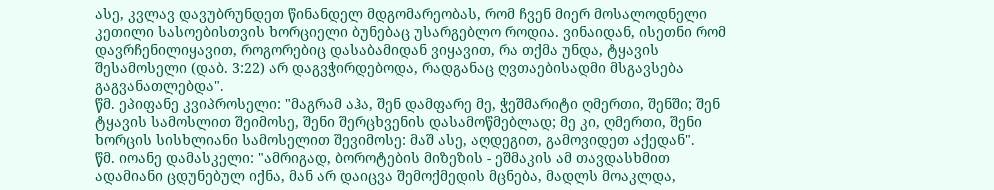ასე, კვლავ დავუბრუნდეთ წინანდელ მდგომარეობას, რომ ჩვენ მიერ მოსალოდნელი კეთილი სასოებისთვის ხორციელი ბუნებაც უსარგებლო როდია. ვინაიდან, ისეთნი რომ დავრჩენილიყავით, როგორებიც დასაბამიდან ვიყავით, რა თქმა უნდა, ტყავის შესამოსელი (დაბ. 3:22) არ დაგვჭირდებოდა, რადგანაც ღვთაებისადმი მსგავსება გაგვანათლებდა".
წმ. ეპიფანე კვიპროსელი: "მაგრამ აჰა, შენ დამფარე მე, ჭეშმარიტი ღმერთი, შენში; შენ ტყავის სამოსლით შეიმოსე, შენი შერცხვენის დასამოწმებლად; მე კი, ღმერთი, შენი ხორცის სისხლიანი სამოსელით შევიმოსე: მაშ ასე, აღდეგით, გამოვიდეთ აქედან".
წმ. იოანე დამასკელი: "ამრიგად, ბოროტების მიზეზის - ეშმაკის ამ თავდასხმით ადამიანი ცდუნებულ იქნა, მან არ დაიცვა შემოქმედის მცნება, მადლს მოაკლდა,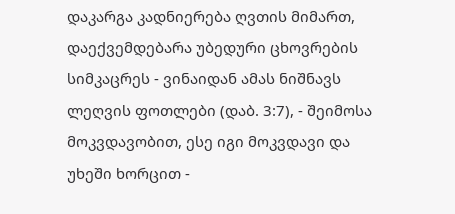დაკარგა კადნიერება ღვთის მიმართ, დაექვემდებარა უბედური ცხოვრების სიმკაცრეს - ვინაიდან ამას ნიშნავს ლეღვის ფოთლები (დაბ. 3:7), - შეიმოსა მოკვდავობით, ესე იგი მოკვდავი და უხეში ხორცით -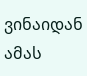ვინაიდან ამას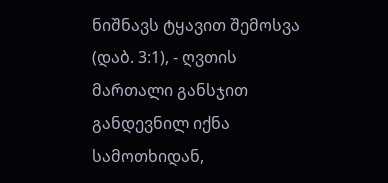ნიშნავს ტყავით შემოსვა (დაბ. 3:1), - ღვთის მართალი განსჯით განდევნილ იქნა სამოთხიდან,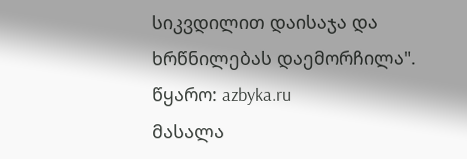სიკვდილით დაისაჯა და ხრწნილებას დაემორჩილა".
წყარო: azbyka.ru
მასალა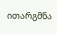ითარგმნა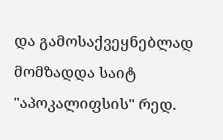და გამოსაქვეყნებლად მომზადდა საიტ "აპოკალიფსის" რედ.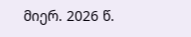მიერ. 2026 წ.